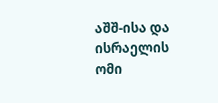აშშ-ისა და ისრაელის ომი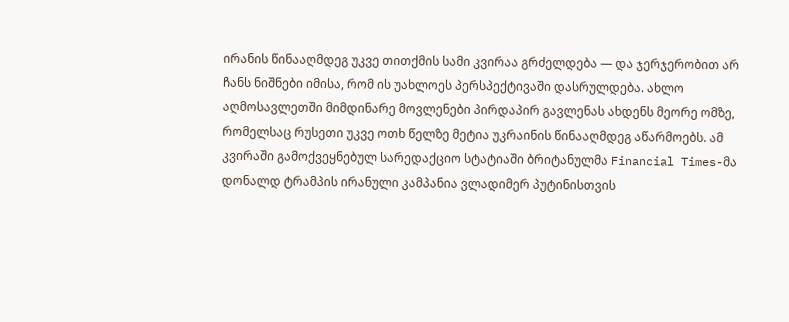ირანის წინააღმდეგ უკვე თითქმის სამი კვირაა გრძელდება — და ჯერჯერობით არ ჩანს ნიშნები იმისა, რომ ის უახლოეს პერსპექტივაში დასრულდება. ახლო აღმოსავლეთში მიმდინარე მოვლენები პირდაპირ გავლენას ახდენს მეორე ომზე, რომელსაც რუსეთი უკვე ოთხ წელზე მეტია უკრაინის წინააღმდეგ აწარმოებს. ამ კვირაში გამოქვეყნებულ სარედაქციო სტატიაში ბრიტანულმა Financial Times-მა დონალდ ტრამპის ირანული კამპანია ვლადიმერ პუტინისთვის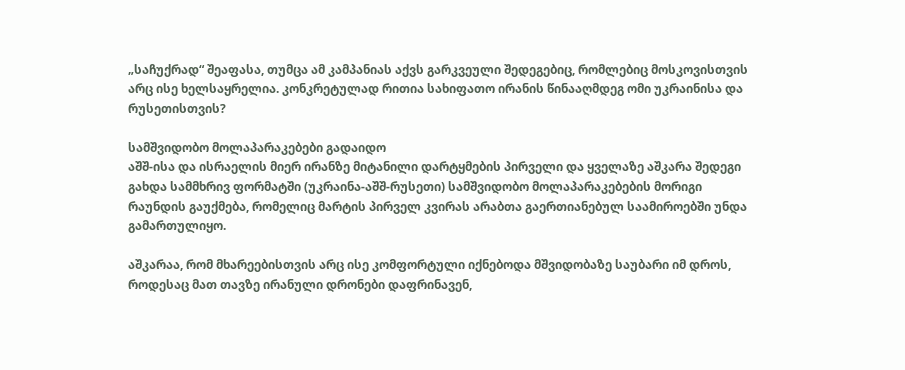„საჩუქრად“ შეაფასა, თუმცა ამ კამპანიას აქვს გარკვეული შედეგებიც, რომლებიც მოსკოვისთვის არც ისე ხელსაყრელია. კონკრეტულად რითია სახიფათო ირანის წინააღმდეგ ომი უკრაინისა და რუსეთისთვის?

სამშვიდობო მოლაპარაკებები გადაიდო
აშშ-ისა და ისრაელის მიერ ირანზე მიტანილი დარტყმების პირველი და ყველაზე აშკარა შედეგი გახდა სამმხრივ ფორმატში (უკრაინა-აშშ-რუსეთი) სამშვიდობო მოლაპარაკებების მორიგი რაუნდის გაუქმება, რომელიც მარტის პირველ კვირას არაბთა გაერთიანებულ საამიროებში უნდა გამართულიყო.

აშკარაა, რომ მხარეებისთვის არც ისე კომფორტული იქნებოდა მშვიდობაზე საუბარი იმ დროს, როდესაც მათ თავზე ირანული დრონები დაფრინავენ,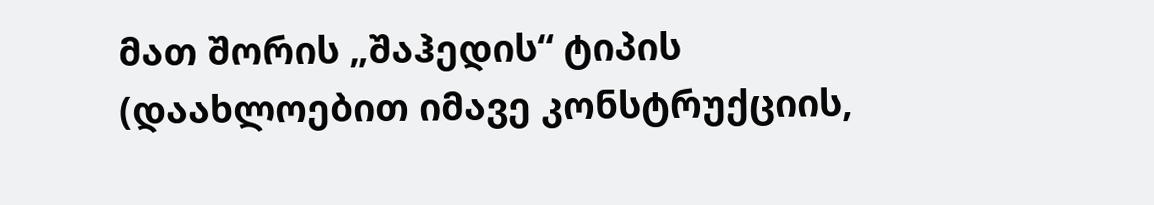მათ შორის „შაჰედის“ ტიპის (დაახლოებით იმავე კონსტრუქციის,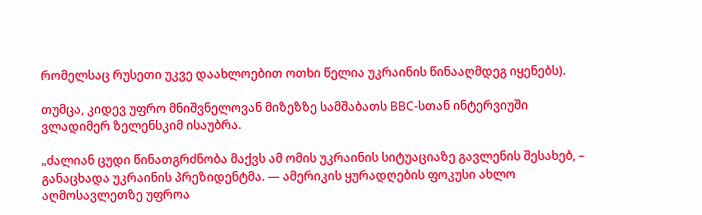რომელსაც რუსეთი უკვე დაახლოებით ოთხი წელია უკრაინის წინააღმდეგ იყენებს).

თუმცა, კიდევ უფრო მნიშვნელოვან მიზეზზე სამშაბათს BBC-სთან ინტერვიუში ვლადიმერ ზელენსკიმ ისაუბრა.

„ძალიან ცუდი წინათგრძნობა მაქვს ამ ომის უკრაინის სიტუაციაზე გავლენის შესახებ, – განაცხადა უკრაინის პრეზიდენტმა. — ამერიკის ყურადღების ფოკუსი ახლო აღმოსავლეთზე უფროა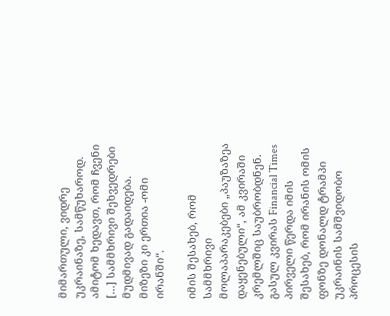მიმართული, ვიდრე უკრაინაზე, სამწუხაროდ. ამიტომ ხედავთ, რომ ჩვენი […] სამმხრივი შეხვედრები მუდმივად გადაიდება. მიზეზი კი ერთია -ომი ირანში“.

იმის შესახებ, რომ სამმხრივი მოლაპარაკებები „პაუზაზეა დაყენებული“, ამ კვირაში კრემლშიც საუბრობდნენ. გასულ კვირას Financial Times პირველი წერდა იმის შესახებ, რომ ირანის ომის ფონზე დონალდ ტრამპი უკრაინის სამშვიდობო პროცესის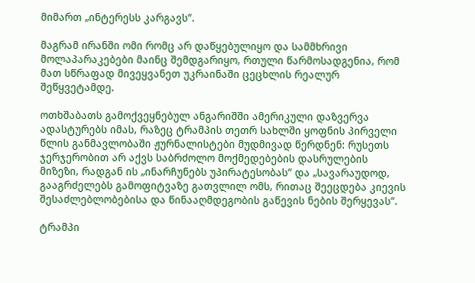მიმართ „ინტერესს კარგავს“.

მაგრამ ირანში ომი რომც არ დაწყებულიყო და სამმხრივი მოლაპარაკებები მაინც შემდგარიყო, რთული წარმოსადგენია, რომ მათ სწრაფად მივეყვანეთ უკრაინაში ცეცხლის რეალურ შეწყვეტამდე.

ოთხშაბათს გამოქვეყნებულ ანგარიშში ამერიკული დაზვერვა ადასტურებს იმას, რაზეც ტრამპის თეთრ სახლში ყოფნის პირველი წლის განმავლობაში ჟურნალისტები მუდმივად წერდნენ: რუსეთს ჯერჯერობით არ აქვს საბრძოლო მოქმედებების დასრულების მიზეზი, რადგან ის „ინარჩუნებს უპირატესობას“ და „სავარაუდოდ, გააგრძელებს გამოფიტვაზე გათვლილ ომს, რითაც შეეცდება კიევის შესაძლებლობებისა და წინააღმდეგობის გაწევის ნების შერყევას“.

ტრამპი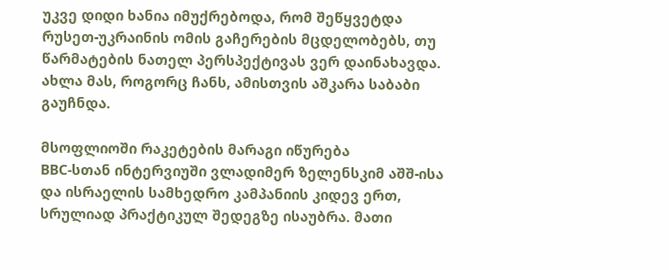უკვე დიდი ხანია იმუქრებოდა, რომ შეწყვეტდა რუსეთ-უკრაინის ომის გაჩერების მცდელობებს, თუ წარმატების ნათელ პერსპექტივას ვერ დაინახავდა. ახლა მას, როგორც ჩანს, ამისთვის აშკარა საბაბი გაუჩნდა.

მსოფლიოში რაკეტების მარაგი იწურება
BBC-სთან ინტერვიუში ვლადიმერ ზელენსკიმ აშშ-ისა და ისრაელის სამხედრო კამპანიის კიდევ ერთ, სრულიად პრაქტიკულ შედეგზე ისაუბრა. მათი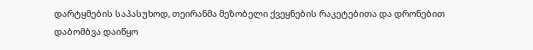დარტყმების საპასუხოდ, თეირანმა მეზობელი ქვეყნების რაკეტებითა და დრონებით დაბომბვა დაიწყო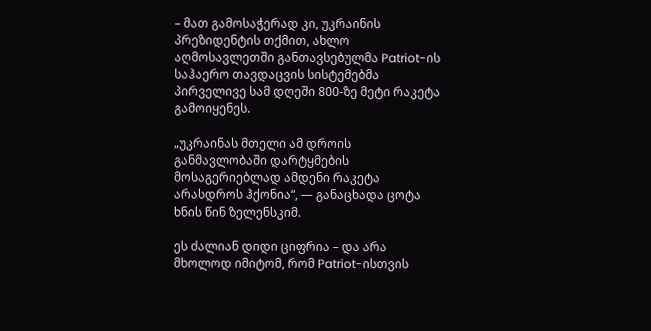– მათ გამოსაჭერად კი, უკრაინის პრეზიდენტის თქმით, ახლო აღმოსავლეთში განთავსებულმა Patriot-ის საჰაერო თავდაცვის სისტემებმა პირველივე სამ დღეში 800-ზე მეტი რაკეტა გამოიყენეს.

„უკრაინას მთელი ამ დროის განმავლობაში დარტყმების მოსაგერიებლად ამდენი რაკეტა არასდროს ჰქონია“, — განაცხადა ცოტა ხნის წინ ზელენსკიმ.

ეს ძალიან დიდი ციფრია – და არა მხოლოდ იმიტომ, რომ Patriot-ისთვის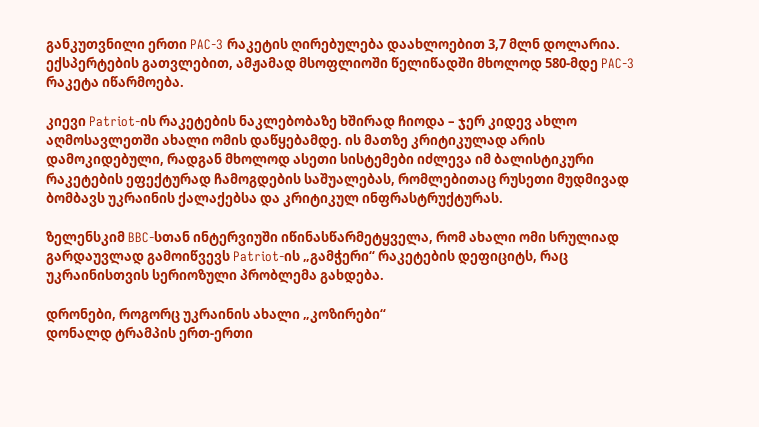განკუთვნილი ერთი PAC-3 რაკეტის ღირებულება დაახლოებით 3,7 მლნ დოლარია. ექსპერტების გათვლებით, ამჟამად მსოფლიოში წელიწადში მხოლოდ 580-მდე PAC-3 რაკეტა იწარმოება.

კიევი Patriot-ის რაკეტების ნაკლებობაზე ხშირად ჩიოდა – ჯერ კიდევ ახლო აღმოსავლეთში ახალი ომის დაწყებამდე. ის მათზე კრიტიკულად არის დამოკიდებული, რადგან მხოლოდ ასეთი სისტემები იძლევა იმ ბალისტიკური რაკეტების ეფექტურად ჩამოგდების საშუალებას, რომლებითაც რუსეთი მუდმივად ბომბავს უკრაინის ქალაქებსა და კრიტიკულ ინფრასტრუქტურას.

ზელენსკიმ BBC-სთან ინტერვიუში იწინასწარმეტყველა, რომ ახალი ომი სრულიად გარდაუვლად გამოიწვევს Patriot-ის „გამჭერი“ რაკეტების დეფიციტს, რაც უკრაინისთვის სერიოზული პრობლემა გახდება.

დრონები, როგორც უკრაინის ახალი „კოზირები“
დონალდ ტრამპის ერთ-ერთი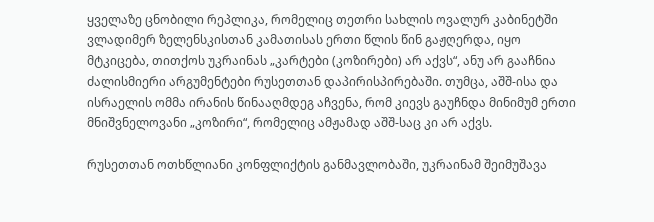ყველაზე ცნობილი რეპლიკა, რომელიც თეთრი სახლის ოვალურ კაბინეტში ვლადიმერ ზელენსკისთან კამათისას ერთი წლის წინ გაჟღერდა, იყო მტკიცება, თითქოს უკრაინას „კარტები (კოზირები) არ აქვს“, ანუ არ გააჩნია ძალისმიერი არგუმენტები რუსეთთან დაპირისპირებაში. თუმცა, აშშ-ისა და ისრაელის ომმა ირანის წინააღმდეგ აჩვენა, რომ კიევს გაუჩნდა მინიმუმ ერთი მნიშვნელოვანი „კოზირი“, რომელიც ამჟამად აშშ-საც კი არ აქვს.

რუსეთთან ოთხწლიანი კონფლიქტის განმავლობაში, უკრაინამ შეიმუშავა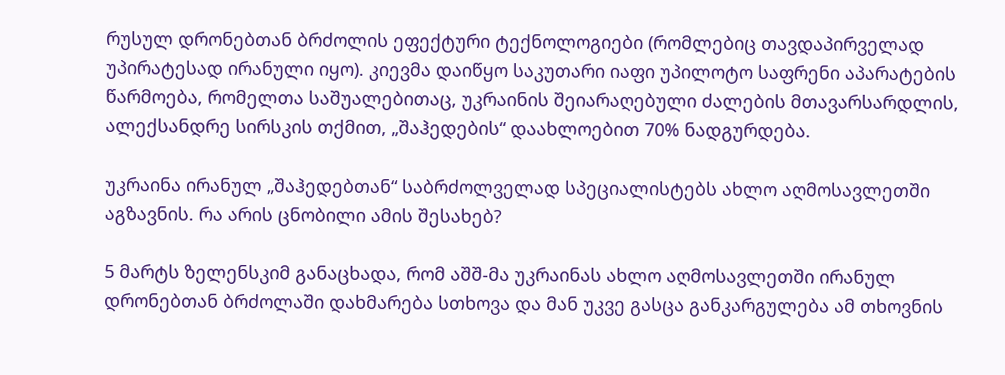რუსულ დრონებთან ბრძოლის ეფექტური ტექნოლოგიები (რომლებიც თავდაპირველად უპირატესად ირანული იყო). კიევმა დაიწყო საკუთარი იაფი უპილოტო საფრენი აპარატების წარმოება, რომელთა საშუალებითაც, უკრაინის შეიარაღებული ძალების მთავარსარდლის, ალექსანდრე სირსკის თქმით, „შაჰედების“ დაახლოებით 70% ნადგურდება.

უკრაინა ირანულ „შაჰედებთან“ საბრძოლველად სპეციალისტებს ახლო აღმოსავლეთში აგზავნის. რა არის ცნობილი ამის შესახებ?

5 მარტს ზელენსკიმ განაცხადა, რომ აშშ-მა უკრაინას ახლო აღმოსავლეთში ირანულ დრონებთან ბრძოლაში დახმარება სთხოვა და მან უკვე გასცა განკარგულება ამ თხოვნის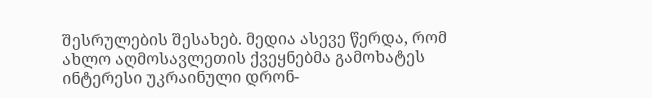შესრულების შესახებ. მედია ასევე წერდა, რომ ახლო აღმოსავლეთის ქვეყნებმა გამოხატეს ინტერესი უკრაინული დრონ-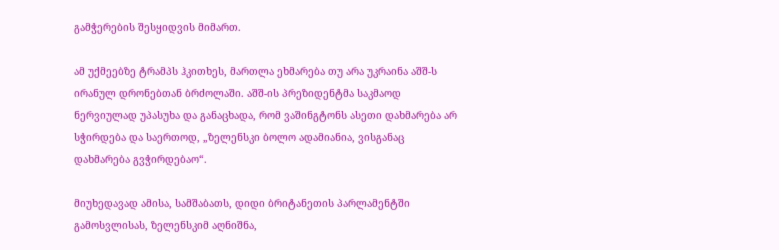გამჭერების შესყიდვის მიმართ.

ამ უქმეებზე ტრამპს ჰკითხეს, მართლა ეხმარება თუ არა უკრაინა აშშ-ს ირანულ დრონებთან ბრძოლაში. აშშ-ის პრეზიდენტმა საკმაოდ ნერვიულად უპასუხა და განაცხადა, რომ ვაშინგტონს ასეთი დახმარება არ სჭირდება და საერთოდ, „ზელენსკი ბოლო ადამიანია, ვისგანაც დახმარება გვჭირდებაო“.

მიუხედავად ამისა, სამშაბათს, დიდი ბრიტანეთის პარლამენტში გამოსვლისას, ზელენსკიმ აღნიშნა,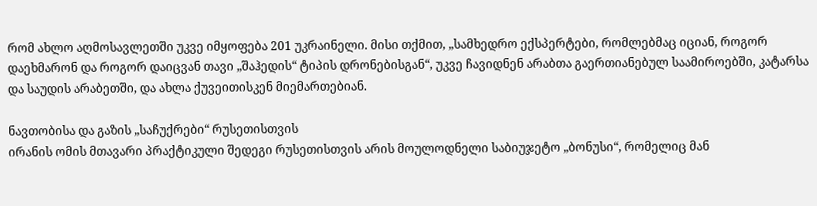რომ ახლო აღმოსავლეთში უკვე იმყოფება 201 უკრაინელი. მისი თქმით, „სამხედრო ექსპერტები, რომლებმაც იციან, როგორ დაეხმარონ და როგორ დაიცვან თავი „შაჰედის“ ტიპის დრონებისგან“, უკვე ჩავიდნენ არაბთა გაერთიანებულ საამიროებში, კატარსა და საუდის არაბეთში, და ახლა ქუვეითისკენ მიემართებიან.

ნავთობისა და გაზის „საჩუქრები“ რუსეთისთვის
ირანის ომის მთავარი პრაქტიკული შედეგი რუსეთისთვის არის მოულოდნელი საბიუჯეტო „ბონუსი“, რომელიც მან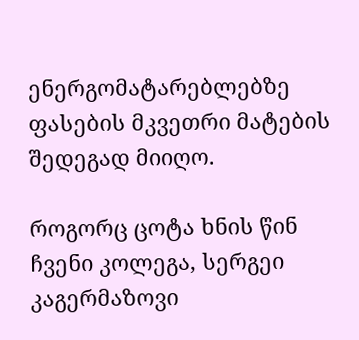ენერგომატარებლებზე ფასების მკვეთრი მატების შედეგად მიიღო.

როგორც ცოტა ხნის წინ ჩვენი კოლეგა, სერგეი კაგერმაზოვი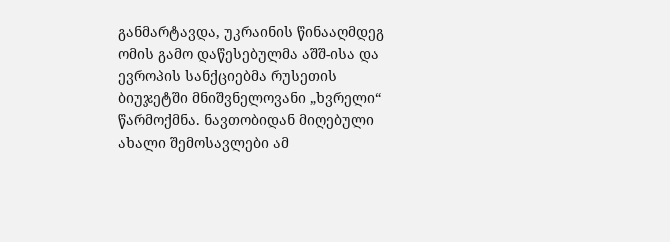განმარტავდა, უკრაინის წინააღმდეგ ომის გამო დაწესებულმა აშშ-ისა და ევროპის სანქციებმა რუსეთის ბიუჯეტში მნიშვნელოვანი „ხვრელი“ წარმოქმნა. ნავთობიდან მიღებული ახალი შემოსავლები ამ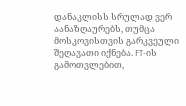დანაკლისს სრულად ვერ აანაზღაურებს, თუმცა მოსკოვისთვის გარკვეული შეღავათი იქნება. FT-ის გამოთვლებით,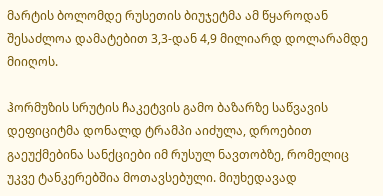მარტის ბოლომდე რუსეთის ბიუჯეტმა ამ წყაროდან შესაძლოა დამატებით 3,3-დან 4,9 მილიარდ დოლარამდე მიიღოს.

ჰორმუზის სრუტის ჩაკეტვის გამო ბაზარზე საწვავის დეფიციტმა დონალდ ტრამპი აიძულა, დროებით გაეუქმებინა სანქციები იმ რუსულ ნავთობზე, რომელიც უკვე ტანკერებშია მოთავსებული. მიუხედავად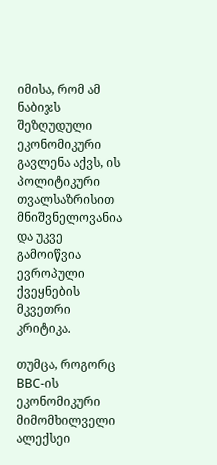იმისა, რომ ამ ნაბიჯს შეზღუდული ეკონომიკური გავლენა აქვს, ის პოლიტიკური თვალსაზრისით მნიშვნელოვანია და უკვე გამოიწვია ევროპული ქვეყნების მკვეთრი კრიტიკა.

თუმცა, როგორც BBC-ის ეკონომიკური მიმომხილველი ალექსეი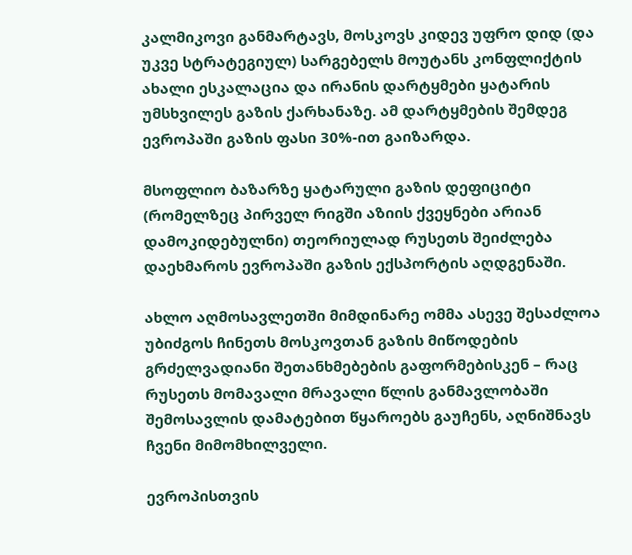კალმიკოვი განმარტავს, მოსკოვს კიდევ უფრო დიდ (და უკვე სტრატეგიულ) სარგებელს მოუტანს კონფლიქტის ახალი ესკალაცია და ირანის დარტყმები ყატარის უმსხვილეს გაზის ქარხანაზე. ამ დარტყმების შემდეგ ევროპაში გაზის ფასი 30%-ით გაიზარდა.

მსოფლიო ბაზარზე ყატარული გაზის დეფიციტი (რომელზეც პირველ რიგში აზიის ქვეყნები არიან დამოკიდებულნი) თეორიულად რუსეთს შეიძლება დაეხმაროს ევროპაში გაზის ექსპორტის აღდგენაში.

ახლო აღმოსავლეთში მიმდინარე ომმა ასევე შესაძლოა უბიძგოს ჩინეთს მოსკოვთან გაზის მიწოდების გრძელვადიანი შეთანხმებების გაფორმებისკენ – რაც რუსეთს მომავალი მრავალი წლის განმავლობაში შემოსავლის დამატებით წყაროებს გაუჩენს, აღნიშნავს ჩვენი მიმომხილველი.

ევროპისთვის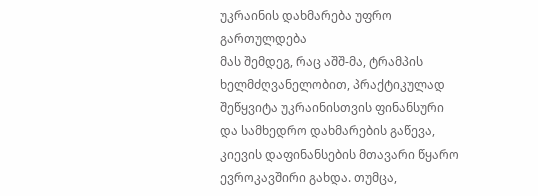უკრაინის დახმარება უფრო გართულდება
მას შემდეგ, რაც აშშ-მა, ტრამპის ხელმძღვანელობით, პრაქტიკულად შეწყვიტა უკრაინისთვის ფინანსური და სამხედრო დახმარების გაწევა, კიევის დაფინანსების მთავარი წყარო ევროკავშირი გახდა. თუმცა,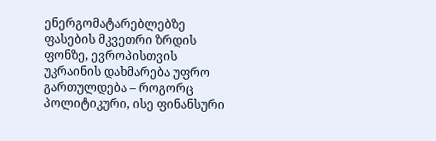ენერგომატარებლებზე ფასების მკვეთრი ზრდის ფონზე, ევროპისთვის უკრაინის დახმარება უფრო გართულდება – როგორც პოლიტიკური, ისე ფინანსური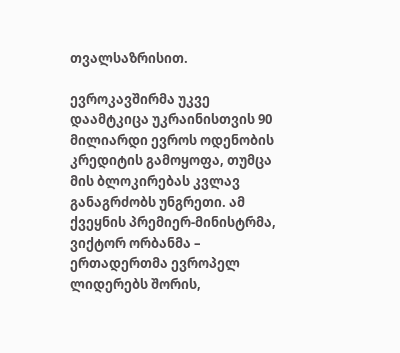თვალსაზრისით.

ევროკავშირმა უკვე დაამტკიცა უკრაინისთვის 90 მილიარდი ევროს ოდენობის კრედიტის გამოყოფა, თუმცა მის ბლოკირებას კვლავ განაგრძობს უნგრეთი. ამ ქვეყნის პრემიერ-მინისტრმა, ვიქტორ ორბანმა – ერთადერთმა ევროპელ ლიდერებს შორის,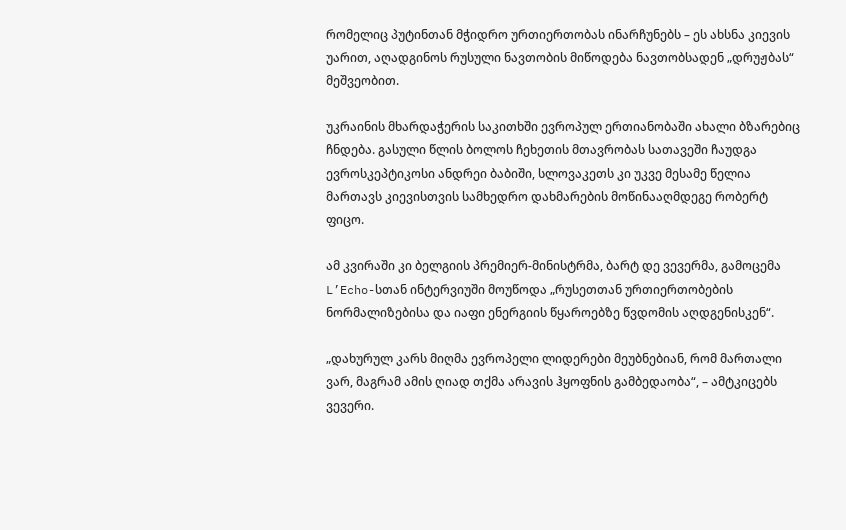რომელიც პუტინთან მჭიდრო ურთიერთობას ინარჩუნებს – ეს ახსნა კიევის უარით, აღადგინოს რუსული ნავთობის მიწოდება ნავთობსადენ „დრუჟბას“ მეშვეობით.

უკრაინის მხარდაჭერის საკითხში ევროპულ ერთიანობაში ახალი ბზარებიც ჩნდება. გასული წლის ბოლოს ჩეხეთის მთავრობას სათავეში ჩაუდგა ევროსკეპტიკოსი ანდრეი ბაბიში, სლოვაკეთს კი უკვე მესამე წელია მართავს კიევისთვის სამხედრო დახმარების მოწინააღმდეგე რობერტ ფიცო.

ამ კვირაში კი ბელგიის პრემიერ-მინისტრმა, ბარტ დე ვევერმა, გამოცემა L’Echo-სთან ინტერვიუში მოუწოდა „რუსეთთან ურთიერთობების ნორმალიზებისა და იაფი ენერგიის წყაროებზე წვდომის აღდგენისკენ“.

„დახურულ კარს მიღმა ევროპელი ლიდერები მეუბნებიან, რომ მართალი ვარ, მაგრამ ამის ღიად თქმა არავის ჰყოფნის გამბედაობა“, – ამტკიცებს ვევერი.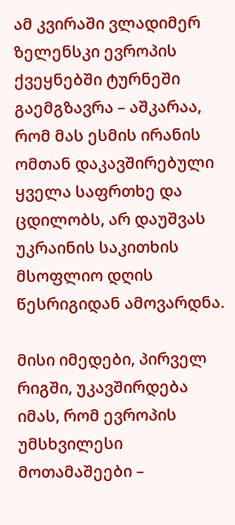ამ კვირაში ვლადიმერ ზელენსკი ევროპის ქვეყნებში ტურნეში გაემგზავრა – აშკარაა, რომ მას ესმის ირანის ომთან დაკავშირებული ყველა საფრთხე და ცდილობს, არ დაუშვას უკრაინის საკითხის მსოფლიო დღის წესრიგიდან ამოვარდნა.

მისი იმედები, პირველ რიგში, უკავშირდება იმას, რომ ევროპის უმსხვილესი მოთამაშეები –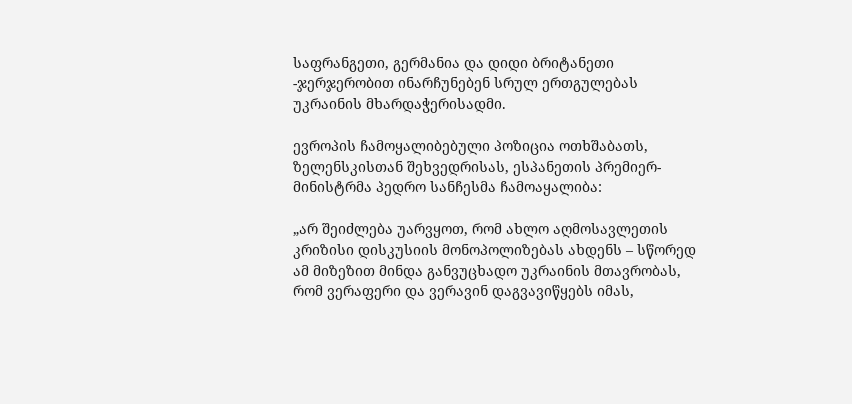საფრანგეთი, გერმანია და დიდი ბრიტანეთი -ჯერჯერობით ინარჩუნებენ სრულ ერთგულებას უკრაინის მხარდაჭერისადმი.

ევროპის ჩამოყალიბებული პოზიცია ოთხშაბათს, ზელენსკისთან შეხვედრისას, ესპანეთის პრემიერ-მინისტრმა პედრო სანჩესმა ჩამოაყალიბა:

„არ შეიძლება უარვყოთ, რომ ახლო აღმოსავლეთის კრიზისი დისკუსიის მონოპოლიზებას ახდენს – სწორედ ამ მიზეზით მინდა განვუცხადო უკრაინის მთავრობას, რომ ვერაფერი და ვერავინ დაგვავიწყებს იმას,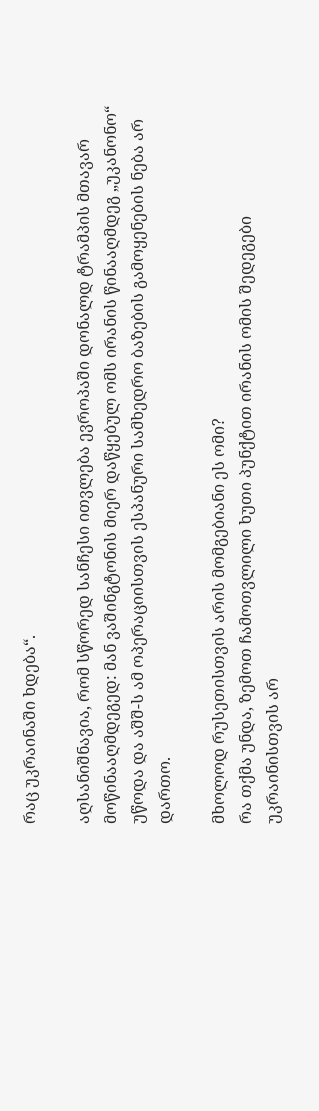რაც უკრაინაში ხდება“.

აღსანიშნავია, რომ სწორედ სანჩესი ითვლება ევროპაში დონალდ ტრამპის მთავარ მოწინააღმდეგედ: მან ვაშინგტონის მიერ დაწყებულ ომს ირანის წინააღმდეგ „უკანონო“ უწოდა და აშშ-ს ამ ოპერაციისთვის ესპანური სამხედრო ბაზების გამოყენების ნება არ დართო.

მხოლოდ რუსეთისთვის არის მომგებიანი ეს ომი?
რა თქმა უნდა, ზემოთ ჩამოთვლილი ხუთი პუნქტით ირანის ომის შედეგები უკრაინისთვის არ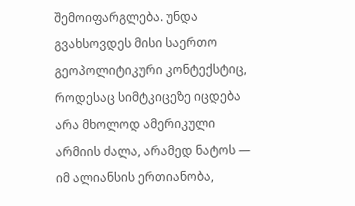შემოიფარგლება. უნდა გვახსოვდეს მისი საერთო გეოპოლიტიკური კონტექსტიც, როდესაც სიმტკიცეზე იცდება არა მხოლოდ ამერიკული არმიის ძალა, არამედ ნატოს — იმ ალიანსის ერთიანობა,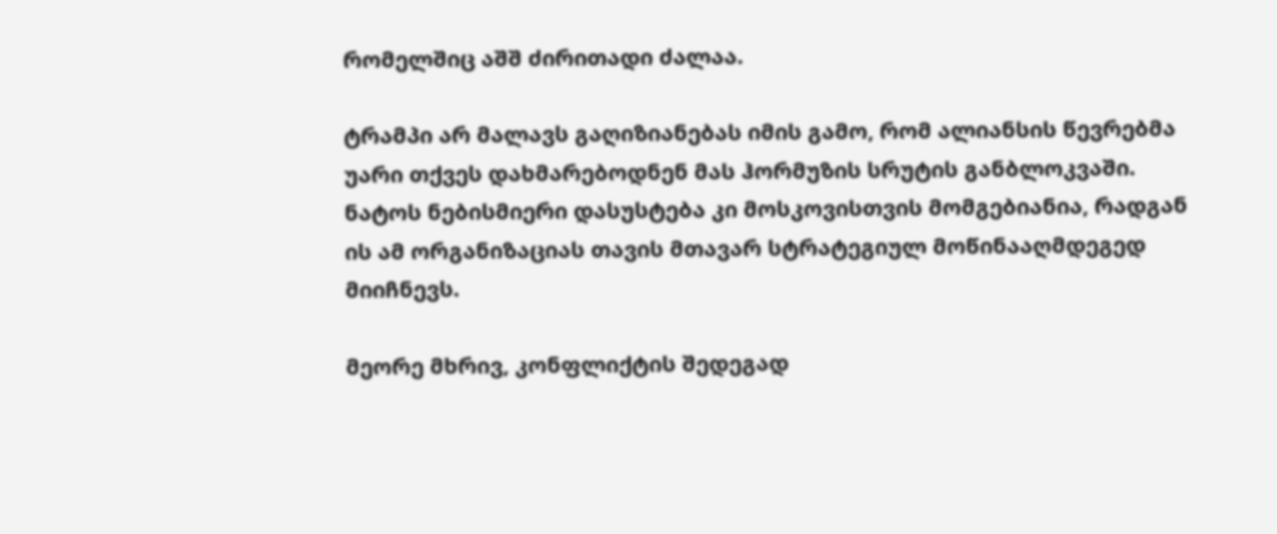რომელშიც აშშ ძირითადი ძალაა.

ტრამპი არ მალავს გაღიზიანებას იმის გამო, რომ ალიანსის წევრებმა უარი თქვეს დახმარებოდნენ მას ჰორმუზის სრუტის განბლოკვაში. ნატოს ნებისმიერი დასუსტება კი მოსკოვისთვის მომგებიანია, რადგან ის ამ ორგანიზაციას თავის მთავარ სტრატეგიულ მოწინააღმდეგედ მიიჩნევს.

მეორე მხრივ, კონფლიქტის შედეგად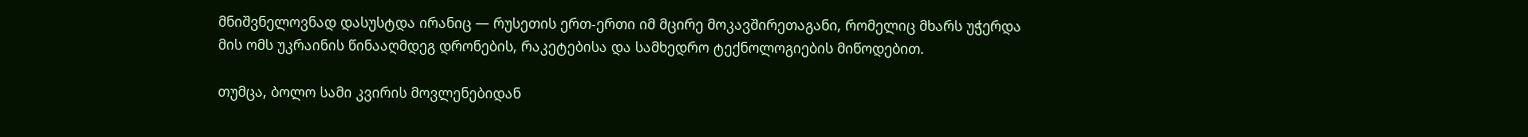მნიშვნელოვნად დასუსტდა ირანიც — რუსეთის ერთ-ერთი იმ მცირე მოკავშირეთაგანი, რომელიც მხარს უჭერდა მის ომს უკრაინის წინააღმდეგ დრონების, რაკეტებისა და სამხედრო ტექნოლოგიების მიწოდებით.

თუმცა, ბოლო სამი კვირის მოვლენებიდან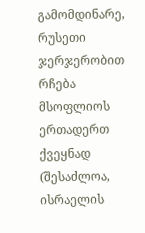გამომდინარე, რუსეთი ჯერჯერობით რჩება მსოფლიოს ერთადერთ ქვეყნად (შესაძლოა, ისრაელის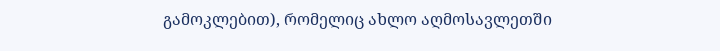გამოკლებით), რომელიც ახლო აღმოსავლეთში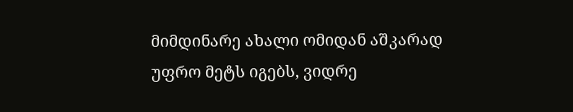მიმდინარე ახალი ომიდან აშკარად უფრო მეტს იგებს, ვიდრე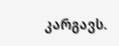კარგავს.